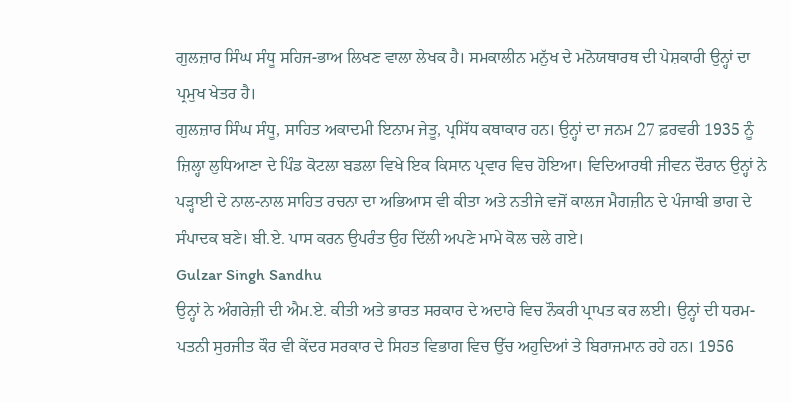ਗੁਲਜ਼ਾਰ ਸਿੰਘ ਸੰਧੂ ਸਹਿਜ-ਭਾਅ ਲਿਖਣ ਵਾਲਾ ਲੇਖਕ ਹੈ। ਸਮਕਾਲੀਨ ਮਨੁੱਖ ਦੇ ਮਨੋਯਥਾਰਥ ਦੀ ਪੇਸ਼ਕਾਰੀ ਉਨ੍ਹਾਂ ਦਾ ਪ੍ਰਮੁਖ ਖੇਤਰ ਹੈ।
ਗੁਲਜ਼ਾਰ ਸਿੰਘ ਸੰਧੂ, ਸਾਹਿਤ ਅਕਾਦਮੀ ਇਨਾਮ ਜੇਤੂ, ਪ੍ਰਸਿੱਧ ਕਥਾਕਾਰ ਹਨ। ਉਨ੍ਹਾਂ ਦਾ ਜਨਮ 27 ਫ਼ਰਵਰੀ 1935 ਨੂੰ ਜ਼ਿਲ੍ਹਾ ਲੁਧਿਆਣਾ ਦੇ ਪਿੰਡ ਕੋਟਲਾ ਬਡਲਾ ਵਿਖੇ ਇਕ ਕਿਸਾਨ ਪ੍ਰਵਾਰ ਵਿਚ ਹੋਇਆ। ਵਿਦਿਆਰਥੀ ਜੀਵਨ ਦੌਰਾਨ ਉਨ੍ਹਾਂ ਨੇ ਪੜ੍ਹਾਈ ਦੇ ਨਾਲ-ਨਾਲ ਸਾਹਿਤ ਰਚਨਾ ਦਾ ਅਭਿਆਸ ਵੀ ਕੀਤਾ ਅਤੇ ਨਤੀਜੇ ਵਜੋਂ ਕਾਲਜ ਮੈਗਜ਼ੀਨ ਦੇ ਪੰਜਾਬੀ ਭਾਗ ਦੇ ਸੰਪਾਦਕ ਬਣੇ। ਬੀ.ਏ. ਪਾਸ ਕਰਨ ਉਪਰੰਤ ਉਹ ਦਿੱਲੀ ਅਪਣੇ ਮਾਮੇ ਕੋਲ ਚਲੇ ਗਏ।
Gulzar Singh Sandhu
ਉਨ੍ਹਾਂ ਨੇ ਅੰਗਰੇਜ਼ੀ ਦੀ ਐਮ.ਏ. ਕੀਤੀ ਅਤੇ ਭਾਰਤ ਸਰਕਾਰ ਦੇ ਅਦਾਰੇ ਵਿਚ ਨੌਕਰੀ ਪ੍ਰਾਪਤ ਕਰ ਲਈ। ਉਨ੍ਹਾਂ ਦੀ ਧਰਮ-ਪਤਨੀ ਸੁਰਜੀਤ ਕੌਰ ਵੀ ਕੇਂਦਰ ਸਰਕਾਰ ਦੇ ਸਿਹਤ ਵਿਭਾਗ ਵਿਚ ਉੱਚ ਅਹੁਦਿਆਂ ਤੇ ਬਿਰਾਜਮਾਨ ਰਹੇ ਹਨ। 1956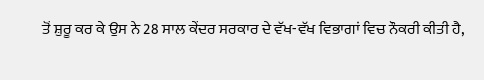ਤੋਂ ਸ਼ੁਰੂ ਕਰ ਕੇ ਉਸ ਨੇ 28 ਸਾਲ ਕੇਂਦਰ ਸਰਕਾਰ ਦੇ ਵੱਖ-ਵੱਖ ਵਿਭਾਗਾਂ ਵਿਚ ਨੌਕਰੀ ਕੀਤੀ ਹੈ,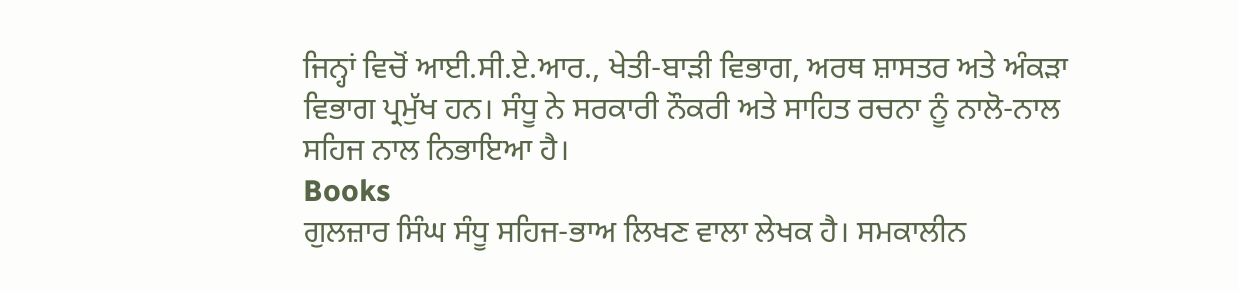ਜਿਨ੍ਹਾਂ ਵਿਚੋਂ ਆਈ.ਸੀ.ਏ.ਆਰ., ਖੇਤੀ-ਬਾੜੀ ਵਿਭਾਗ, ਅਰਥ ਸ਼ਾਸਤਰ ਅਤੇ ਅੰਕੜਾ ਵਿਭਾਗ ਪ੍ਰਮੁੱਖ ਹਨ। ਸੰਧੂ ਨੇ ਸਰਕਾਰੀ ਨੌਕਰੀ ਅਤੇ ਸਾਹਿਤ ਰਚਨਾ ਨੂੰ ਨਾਲੋ-ਨਾਲ ਸਹਿਜ ਨਾਲ ਨਿਭਾਇਆ ਹੈ।
Books
ਗੁਲਜ਼ਾਰ ਸਿੰਘ ਸੰਧੂ ਸਹਿਜ-ਭਾਅ ਲਿਖਣ ਵਾਲਾ ਲੇਖਕ ਹੈ। ਸਮਕਾਲੀਨ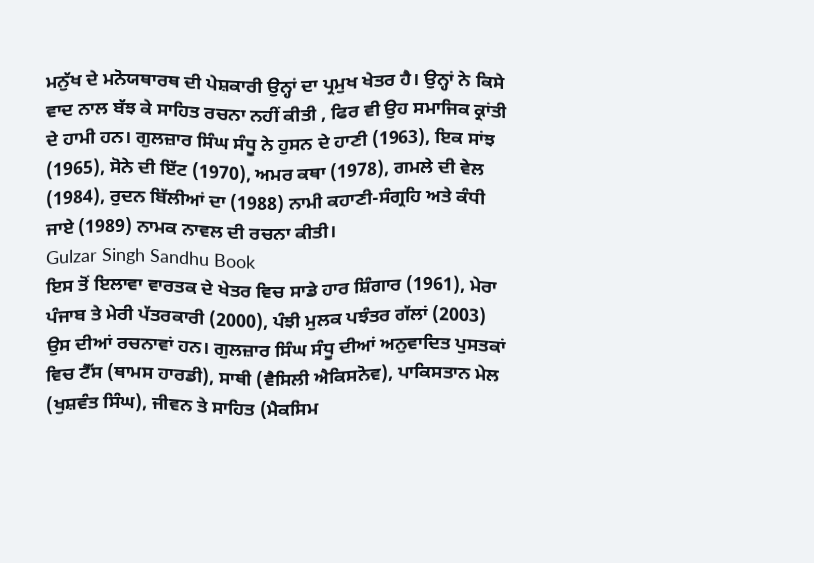ਮਨੁੱਖ ਦੇ ਮਨੋਯਥਾਰਥ ਦੀ ਪੇਸ਼ਕਾਰੀ ਉਨ੍ਹਾਂ ਦਾ ਪ੍ਰਮੁਖ ਖੇਤਰ ਹੈ। ਉਨ੍ਹਾਂ ਨੇ ਕਿਸੇ ਵਾਦ ਨਾਲ ਬੱਝ ਕੇ ਸਾਹਿਤ ਰਚਨਾ ਨਹੀਂ ਕੀਤੀ , ਫਿਰ ਵੀ ਉਹ ਸਮਾਜਿਕ ਕ੍ਰਾਂਤੀ ਦੇ ਹਾਮੀ ਹਨ। ਗੁਲਜ਼ਾਰ ਸਿੰਘ ਸੰਧੂ ਨੇ ਹੁਸਨ ਦੇ ਹਾਣੀ (1963), ਇਕ ਸਾਂਝ (1965), ਸੋਨੇ ਦੀ ਇੱਟ (1970), ਅਮਰ ਕਥਾ (1978), ਗਮਲੇ ਦੀ ਵੇਲ (1984), ਰੁਦਨ ਬਿੱਲੀਆਂ ਦਾ (1988) ਨਾਮੀ ਕਹਾਣੀ-ਸੰਗ੍ਰਹਿ ਅਤੇ ਕੰਧੀ ਜਾਏ (1989) ਨਾਮਕ ਨਾਵਲ ਦੀ ਰਚਨਾ ਕੀਤੀ।
Gulzar Singh Sandhu Book
ਇਸ ਤੋਂ ਇਲਾਵਾ ਵਾਰਤਕ ਦੇ ਖੇਤਰ ਵਿਚ ਸਾਡੇ ਹਾਰ ਸ਼ਿੰਗਾਰ (1961), ਮੇਰਾ ਪੰਜਾਬ ਤੇ ਮੇਰੀ ਪੱਤਰਕਾਰੀ (2000), ਪੰਝੀ ਮੁਲਕ ਪਝੰਤਰ ਗੱਲਾਂ (2003) ਉਸ ਦੀਆਂ ਰਚਨਾਵਾਂ ਹਨ। ਗੁਲਜ਼ਾਰ ਸਿੰਘ ਸੰਧੂ ਦੀਆਂ ਅਨੁਵਾਦਿਤ ਪੁਸਤਕਾਂ ਵਿਚ ਟੈੱਸ (ਥਾਮਸ ਹਾਰਡੀ), ਸਾਥੀ (ਵੈਸਿਲੀ ਐਕਿਸਨੋਵ), ਪਾਕਿਸਤਾਨ ਮੇਲ (ਖੁਸ਼ਵੰਤ ਸਿੰਘ), ਜੀਵਨ ਤੇ ਸਾਹਿਤ (ਮੈਕਸਿਮ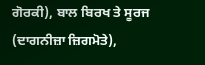ਗੋਰਕੀ), ਬਾਲ ਬਿਰਖ ਤੇ ਸੂਰਜ (ਦਾਗਨੀਜ਼ਾ ਜ਼ਿਗਮੋਤੇ),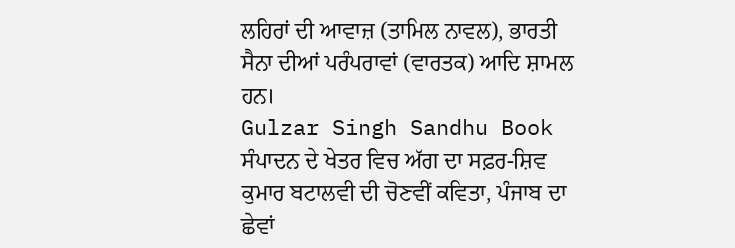ਲਹਿਰਾਂ ਦੀ ਆਵਾਜ਼ (ਤਾਮਿਲ ਨਾਵਲ), ਭਾਰਤੀ ਸੈਨਾ ਦੀਆਂ ਪਰੰਪਰਾਵਾਂ (ਵਾਰਤਕ) ਆਦਿ ਸ਼ਾਮਲ ਹਨ।
Gulzar Singh Sandhu Book
ਸੰਪਾਦਨ ਦੇ ਖੇਤਰ ਵਿਚ ਅੱਗ ਦਾ ਸਫ਼ਰ-ਸ਼ਿਵ ਕੁਮਾਰ ਬਟਾਲਵੀ ਦੀ ਚੋਣਵੀਂ ਕਵਿਤਾ, ਪੰਜਾਬ ਦਾ ਛੇਵਾਂ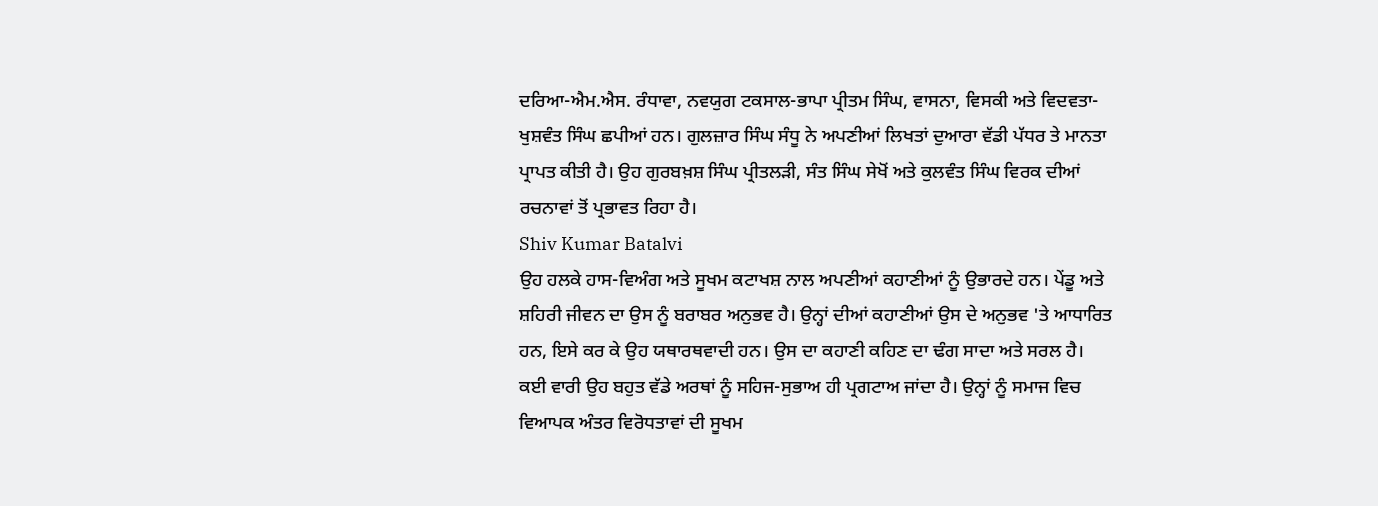ਦਰਿਆ-ਐਮ.ਐਸ. ਰੰਧਾਵਾ, ਨਵਯੁਗ ਟਕਸਾਲ-ਭਾਪਾ ਪ੍ਰੀਤਮ ਸਿੰਘ, ਵਾਸਨਾ, ਵਿਸਕੀ ਅਤੇ ਵਿਦਵਤਾ-ਖੁਸ਼ਵੰਤ ਸਿੰਘ ਛਪੀਆਂ ਹਨ। ਗੁਲਜ਼ਾਰ ਸਿੰਘ ਸੰਧੂ ਨੇ ਅਪਣੀਆਂ ਲਿਖਤਾਂ ਦੁਆਰਾ ਵੱਡੀ ਪੱਧਰ ਤੇ ਮਾਨਤਾ ਪ੍ਰਾਪਤ ਕੀਤੀ ਹੈ। ਉਹ ਗੁਰਬਖ਼ਸ਼ ਸਿੰਘ ਪ੍ਰੀਤਲੜੀ, ਸੰਤ ਸਿੰਘ ਸੇਖੋਂ ਅਤੇ ਕੁਲਵੰਤ ਸਿੰਘ ਵਿਰਕ ਦੀਆਂ ਰਚਨਾਵਾਂ ਤੋਂ ਪ੍ਰਭਾਵਤ ਰਿਹਾ ਹੈ।
Shiv Kumar Batalvi
ਉਹ ਹਲਕੇ ਹਾਸ-ਵਿਅੰਗ ਅਤੇ ਸੂਖਮ ਕਟਾਖਸ਼ ਨਾਲ ਅਪਣੀਆਂ ਕਹਾਣੀਆਂ ਨੂੰ ਉਭਾਰਦੇ ਹਨ। ਪੇਂਡੂ ਅਤੇ ਸ਼ਹਿਰੀ ਜੀਵਨ ਦਾ ਉਸ ਨੂੰ ਬਰਾਬਰ ਅਨੁਭਵ ਹੈ। ਉਨ੍ਹਾਂ ਦੀਆਂ ਕਹਾਣੀਆਂ ਉਸ ਦੇ ਅਨੁਭਵ 'ਤੇ ਆਧਾਰਿਤ ਹਨ, ਇਸੇ ਕਰ ਕੇ ਉਹ ਯਥਾਰਥਵਾਦੀ ਹਨ। ਉਸ ਦਾ ਕਹਾਣੀ ਕਹਿਣ ਦਾ ਢੰਗ ਸਾਦਾ ਅਤੇ ਸਰਲ ਹੈ।
ਕਈ ਵਾਰੀ ਉਹ ਬਹੁਤ ਵੱਡੇ ਅਰਥਾਂ ਨੂੰ ਸਹਿਜ-ਸੁਭਾਅ ਹੀ ਪ੍ਰਗਟਾਅ ਜਾਂਦਾ ਹੈ। ਉਨ੍ਹਾਂ ਨੂੰ ਸਮਾਜ ਵਿਚ ਵਿਆਪਕ ਅੰਤਰ ਵਿਰੋਧਤਾਵਾਂ ਦੀ ਸੂਖਮ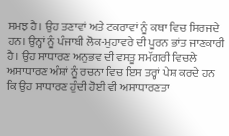ਸਮਝ ਹੈ। ਉਹ ਤਣਾਵਾਂ ਅਤੇ ਟਕਰਾਵਾਂ ਨੂੰ ਕਥਾ ਵਿਚ ਸਿਰਜਦੇ ਹਨ। ਉਨ੍ਹਾਂ ਨੂੰ ਪੰਜਾਬੀ ਲੋਕ-ਮੁਹਾਵਰੇ ਦੀ ਪੂਰਨ ਭਾਂਤ ਜਾਣਕਾਰੀ ਹੈ। ਉਹ ਸਾਧਾਰਣ ਅਨੁਭਵ ਦੀ ਵਸਤੂ ਸਮੱਗਰੀ ਵਿਚਲੇ ਅਸਾਧਾਰਣ ਅੰਸ਼ਾਂ ਨੂੰ ਰਚਨਾ ਵਿਚ ਇਸ ਤਰ੍ਹਾਂ ਪੇਸ਼ ਕਰਦੇ ਹਨ ਕਿ ਉਹ ਸਾਧਾਰਣ ਹੁੰਦੀ ਹੋਈ ਵੀ ਅਸਾਧਾਰਣਤਾ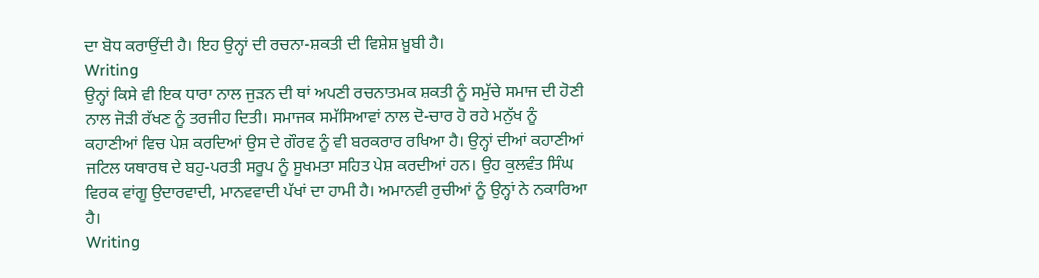ਦਾ ਬੋਧ ਕਰਾਉਂਦੀ ਹੈ। ਇਹ ਉਨ੍ਹਾਂ ਦੀ ਰਚਨਾ-ਸ਼ਕਤੀ ਦੀ ਵਿਸ਼ੇਸ਼ ਖ਼ੂਬੀ ਹੈ।
Writing
ਉਨ੍ਹਾਂ ਕਿਸੇ ਵੀ ਇਕ ਧਾਰਾ ਨਾਲ ਜੁੜਨ ਦੀ ਥਾਂ ਅਪਣੀ ਰਚਨਾਤਮਕ ਸ਼ਕਤੀ ਨੂੰ ਸਮੁੱਚੇ ਸਮਾਜ ਦੀ ਹੋਣੀ ਨਾਲ ਜੋੜੀ ਰੱਖਣ ਨੂੰ ਤਰਜੀਹ ਦਿਤੀ। ਸਮਾਜਕ ਸਮੱਸਿਆਵਾਂ ਨਾਲ ਦੋ-ਚਾਰ ਹੋ ਰਹੇ ਮਨੁੱਖ ਨੂੰ ਕਹਾਣੀਆਂ ਵਿਚ ਪੇਸ਼ ਕਰਦਿਆਂ ਉਸ ਦੇ ਗੌਰਵ ਨੂੰ ਵੀ ਬਰਕਰਾਰ ਰਖਿਆ ਹੈ। ਉਨ੍ਹਾਂ ਦੀਆਂ ਕਹਾਣੀਆਂ ਜਟਿਲ ਯਥਾਰਥ ਦੇ ਬਹੁ-ਪਰਤੀ ਸਰੂਪ ਨੂੰ ਸੂਖਮਤਾ ਸਹਿਤ ਪੇਸ਼ ਕਰਦੀਆਂ ਹਨ। ਉਹ ਕੁਲਵੰਤ ਸਿੰਘ ਵਿਰਕ ਵਾਂਗੂ ਉਦਾਰਵਾਦੀ, ਮਾਨਵਵਾਦੀ ਪੱਖਾਂ ਦਾ ਹਾਮੀ ਹੈ। ਅਮਾਨਵੀ ਰੁਚੀਆਂ ਨੂੰ ਉਨ੍ਹਾਂ ਨੇ ਨਕਾਰਿਆ ਹੈ।
Writing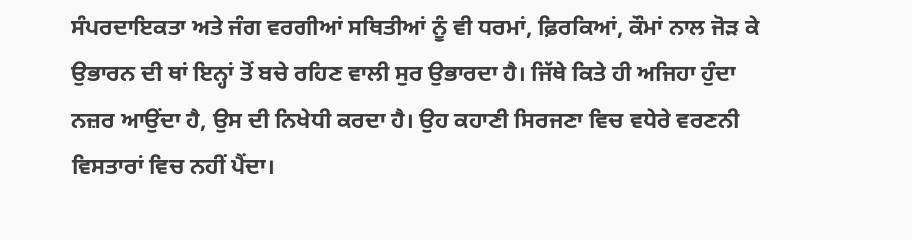ਸੰਪਰਦਾਇਕਤਾ ਅਤੇ ਜੰਗ ਵਰਗੀਆਂ ਸਥਿਤੀਆਂ ਨੂੰ ਵੀ ਧਰਮਾਂ, ਫ਼ਿਰਕਿਆਂ, ਕੌਮਾਂ ਨਾਲ ਜੋੜ ਕੇ ਉਭਾਰਨ ਦੀ ਥਾਂ ਇਨ੍ਹਾਂ ਤੋਂ ਬਚੇ ਰਹਿਣ ਵਾਲੀ ਸੁਰ ਉਭਾਰਦਾ ਹੈ। ਜਿੱਥੇ ਕਿਤੇ ਹੀ ਅਜਿਹਾ ਹੁੰਦਾ ਨਜ਼ਰ ਆਉਂਦਾ ਹੈ, ਉਸ ਦੀ ਨਿਖੇਧੀ ਕਰਦਾ ਹੈ। ਉਹ ਕਹਾਣੀ ਸਿਰਜਣਾ ਵਿਚ ਵਧੇਰੇ ਵਰਣਨੀ ਵਿਸਤਾਰਾਂ ਵਿਚ ਨਹੀਂ ਪੈਂਦਾ।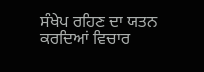ਸੰਖੇਪ ਰਹਿਣ ਦਾ ਯਤਨ ਕਰਦਿਆਂ ਵਿਚਾਰ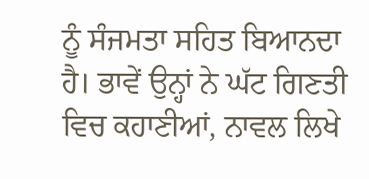ਨੂੰ ਸੰਜਮਤਾ ਸਹਿਤ ਬਿਆਨਦਾ ਹੈ। ਭਾਵੇਂ ਉਨ੍ਹਾਂ ਨੇ ਘੱਟ ਗਿਣਤੀ ਵਿਚ ਕਹਾਣੀਆਂ, ਨਾਵਲ ਲਿਖੇ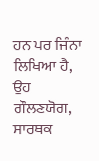ਹਨ ਪਰ ਜਿੰਨਾ ਲਿਖਿਆ ਹੈ, ਉਹ ਗੌਲਣਯੋਗ, ਸਾਰਥਕ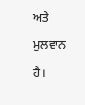ਅਤੇ ਮੁਲਵਾਨ ਹੈ।